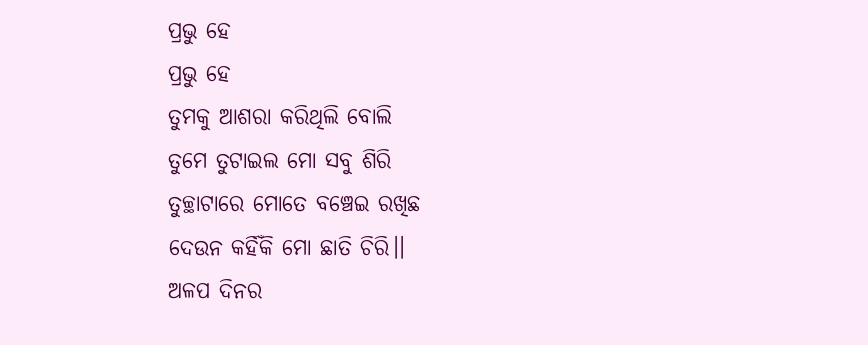ପ୍ରଭୁ ହେ
ପ୍ରଭୁ ହେ
ତୁମକୁ ଆଶରା କରିଥିଲି ବୋଲି
ତୁମେ ତୁଟାଇଲ ମୋ ସବୁ ଶିରି
ତୁଚ୍ଛାଟାରେ ମୋତେ ବଞ୍ଚେଇ ରଖିଛ
ଦେଉନ କର୍ହିଁକି ମୋ ଛାତି ଚିରି।।
ଅଳପ ଦିନର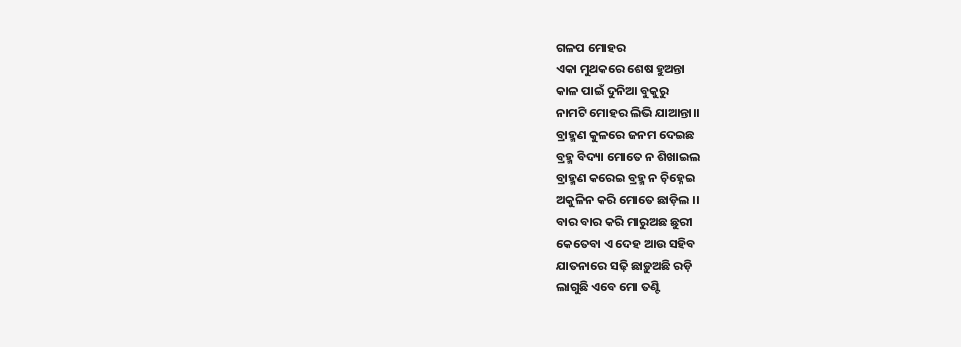ଗଳପ ମୋହର
ଏକା ମୁଥକରେ ଶେଷ ହୁଅନ୍ତା
କାଳ ପାଇଁ ଦୁନିଆ ବୁକୁରୁ
ନାମଟି ମୋହର ଲିଭି ଯାଆନ୍ତା।।
ବ୍ରାହ୍ମଣ କୁଳରେ ଜନମ ଦେଇଛ
ବ୍ରହ୍ମ ବିଦ୍ୟା ମୋତେ ନ ଶିଖାଇଲ
ବ୍ରାହ୍ମଣ କରେଇ ବ୍ରହ୍ମ ନ ଚ଼ିହ୍ନେଇ
ଅକୁଳିନ କରି ମୋତେ ଛାଡ଼ିଲ ।।
ବାର ବାର କରି ମାରୁଅଛ ଛୁରୀ
କେତେବା ଏ ଦେହ ଆଉ ସହିବ
ଯାତନାରେ ସଢ଼ି ଛାଡ଼ୁଅଛି ରଡ଼ି
ଲାଗୁଛି ଏବେ ମୋ ତଣ୍ଟି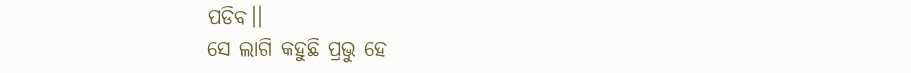ପଡିବ।।
ସେ ଲାଗି କହୁଛି ପ୍ରଭୁ ହେ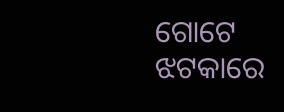ଗୋଟେ ଝଟକାରେ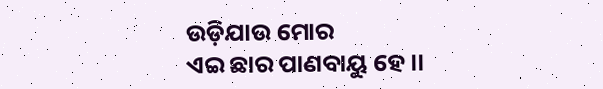ଉଡ଼ିଯାଉ ମୋର
ଏଇ ଛାର ପାଣବାୟୁ ହେ।।